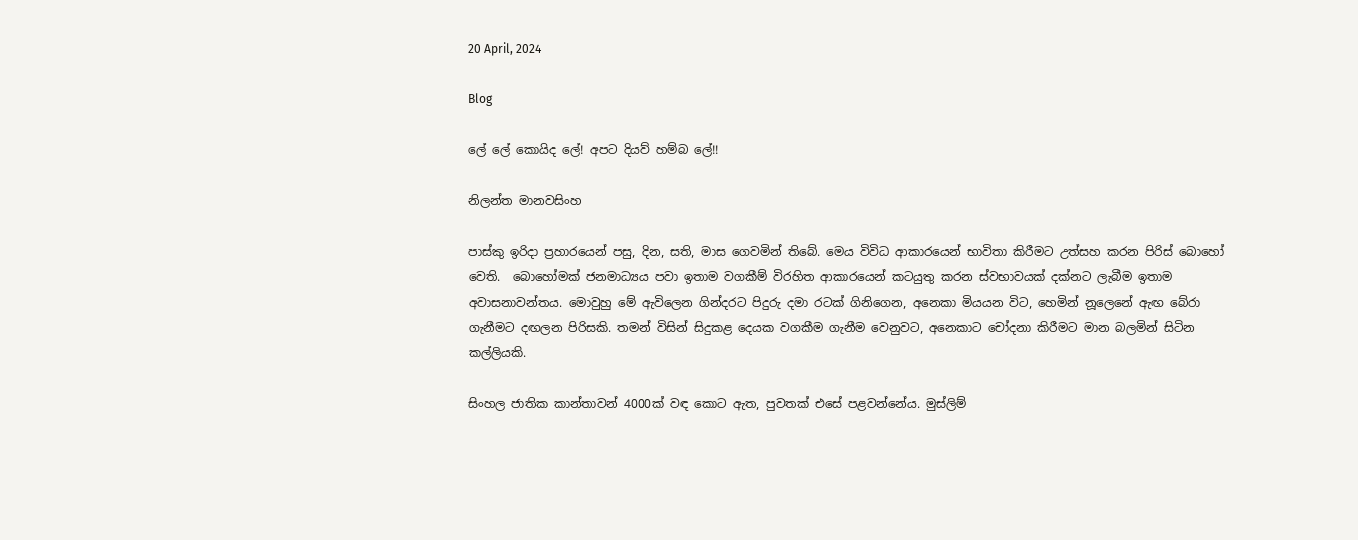20 April, 2024

Blog

ලේ ලේ කොයිද ලේ! අපට දියව් හම්බ ලේ!!

නිලන්ත මානවසිංහ

පාස්කු ඉරිදා ප්‍රහාරයෙන් පසු, දින, සති, මාස ගෙවමින් තිබේ. මෙය විවිධ ආකාරයෙන් භාවිතා කිරීමට උත්සහ කරන පිරිස් බොහෝ වෙති.  බොහෝමක් ජනමාධ්‍යය පවා ඉතාම වගකීම් විරහිත ආකාරයෙන් කටයුතු කරන ස්වභාවයක් දක්නට ලැබීම ඉතාම අවාසනාවන්තය. මොවුහු මේ ඇවිලෙන ගින්දරට පිදුරු දමා රටක් ගිනිගෙන, අනෙකා මියයන විට, හෙමින් නූලෙනේ ඇඟ බේරා ගැනීමට දඟලන පිරිසකි. තමන් විසින් සිදුකළ දෙයක වගකීම ගැනීම වෙනුවට, අනෙකාට චෝදනා කිරීමට මාන බලමින් සිටින කල්ලියකි.

සිංහල ජාතික කාන්තාවන් 4000ක් වඳ කොට ඇත, පුවතක් එසේ පළවන්නේය. මුස්ලිම්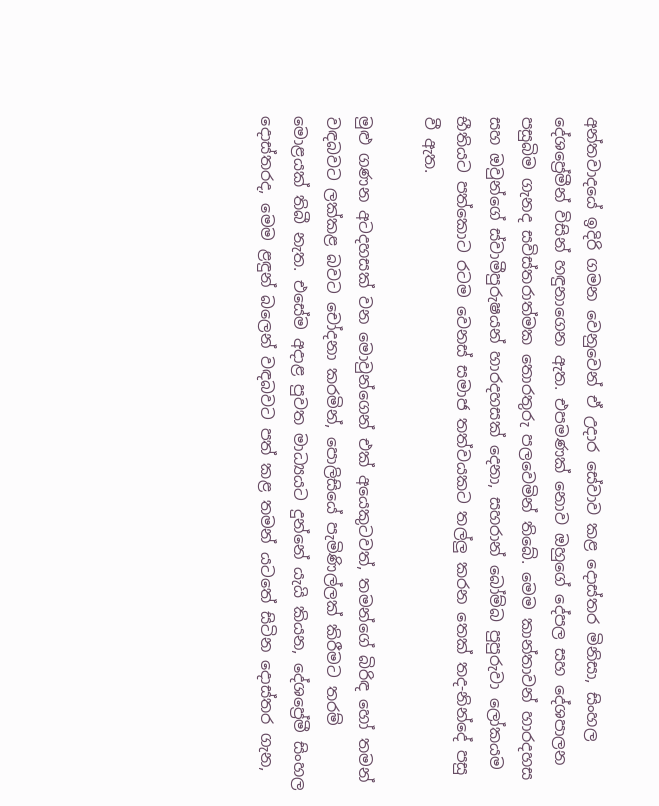අන්තවාදයේ ඉදිරි ගමන වෙනුවෙන් ඒ උදාර සේවාව කළ දොස්තර මිනිසා, සිංහල දේශප්‍රේමීන් විසින් හඳුනාගෙන ඇත. එපමණක් නොව ඔහුගේ දේපල සහ දේශපාලන පසුබිම ගැනද සවිස්තරාත්මක තොරතුරු පලවෙමින් තිබේ. මෙම කාන්තාවන් හාරදහස සහ ඔවුන්ගේ ස්වාමීපුරුෂයන් හාරදහසක් දෙනා, සහරාන් බෝම්බ පුපුරුවා ලෝකයම භීතියට පත්කොට රටම වෙනස් සමාජ තත්වයකට තල්ලු කරන තෙක් තද-නින්දේ පසු වී ඇත.

මුළු ගණන අටදහසක් වන මොවුන්ගෙන් එක් අයෙකුටවත්, තමන්ගේ බිරිඳ හෝ තමන් වඳබවට ලක්කළ බවට චෝදනා කරමින්, පොලිසියේ පැමිණිල්ලක් කිරීමට තරම් මොළයක් තිබී නැත. එසේම අදාළ පුවත මාධ්‍යයට දුන්නේ යැයි කියන, දේශප්‍රේමී සිංහල දොස්තරද, මෙම ළඳුන් බලෙන් වඳබවට පත් කළ තමන් යටතේ සිටින දොස්තර ගැන,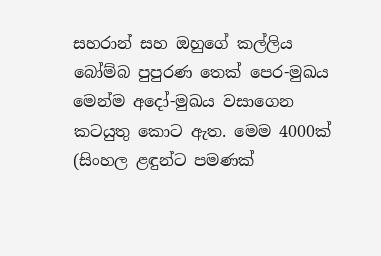සහරාන් සහ ඔහුගේ කල්ලිය බෝම්බ පුපුරණ තෙක් පෙර-මුඛය මෙන්ම අදෝ-මුඛය වසාගෙන කටයුතු කොට ඇත. මෙම 4000ක් (සිංහල ළඳුන්ට පමණක්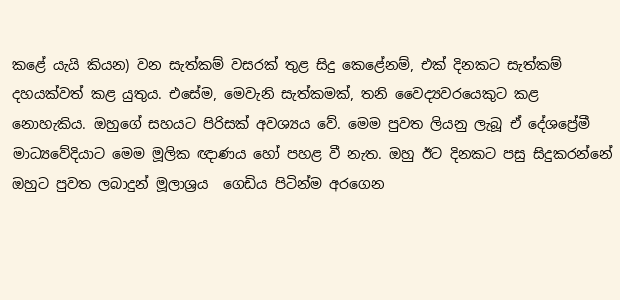කළේ යැයි කියන) වන සැත්කම් වසරක් තුළ සිදු කෙළේනම්, එක් දිනකට සැත්කම් දහයක්වත් කළ යුතුය. එසේම, මෙවැනි සැත්කමක්, තනි වෛද්‍යවරයෙකුට කළ නොහැකිය. ඔහුගේ සහයට පිරිසක් අවශ්‍යය වේ. මෙම පුවත ලියනු ලැබූ ඒ දේශප්‍රේමී මාධ්‍යවේදියාට මෙම මූලික ඥාණය හෝ පහළ වී නැත. ඔහු ඊට දිනකට පසු සිදුකරන්නේ ඔහුට පුවත ලබාදුන් මූලාශ්‍රය  ගෙඩිය පිටින්ම අරගෙන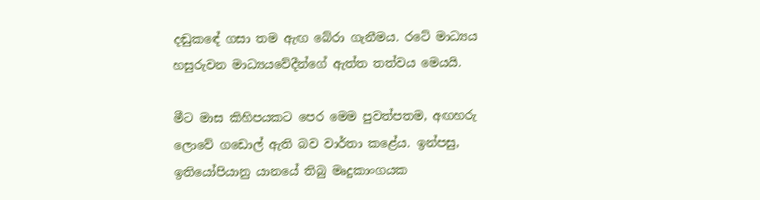දඬුකඳේ ගසා තම ඇඟ බේරා ගැනීමය. රටේ මාධ්‍යය හසුරුවන මාධ්‍යයවේදීන්ගේ ඇත්ත තත්වය මෙයයි.

මීට මාස කිහිපයකට පෙර මෙම පුවත්පතම, අඟහරු ලොවේ ගඩොල් ඇති බව වාර්තා කළේය. ඉන්පසු, ඉතියෝපියානු යානයේ තිබු මෘදුකාංගයක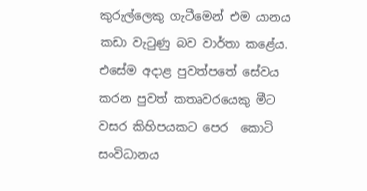කුරුල්ලෙකු ගැටීමෙන් එම යානය කඩා වැටුණු බව වාර්තා කළේය. එසේම අදාළ පුවත්පතේ සේවය කරන පුවත් කතෘවරයෙකු මීට වසර කිහිපයකට පෙර  කොටි සංවිධානය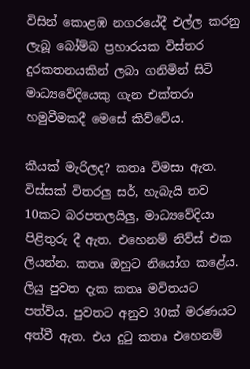විසින් කොළඹ නගරයේදී එල්ල කරනු ලැබූ බෝම්බ ප්‍රහාරයක විස්තර දුරකතනයකින් ලබා ගනිමින් සිටි මාධ්‍යවේදියෙකු ගැන එක්තරා හමුවීමකදී මෙසේ කිව්වේය.

කීයක් මැරිලද? කතෘ විමසා ඇත. විස්සක් විතරලු සර්, හැබැයි තව 10කට බරපතලයිලු, මාධ්‍යවේදියා පිළිතුරු දී ඇත. එහෙනම් නිව්ස් එක ලියන්න. කතෘ ඔහුට නියෝග කළේය. ලියු පුවත දැක කතෘ මවිතයට පත්විය. පුවතට අනුව 30ක් මරණයට අත්වී ඇත. එය දුටු කතෘ එහෙනම්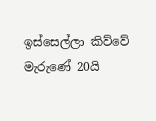ඉස්සෙල්ලා කිව්වේ මැරුණේ 20යි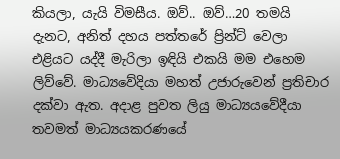කියලා, යැයි විමසීය. ඔව්.. ඔව්…20 තමයි දැනට, අනිත් දහය පත්තරේ ප්‍රින්ට් වෙලා එළියට යද්දී මැරිලා ඉඳියි එකයි මම එහෙම ලිව්වේ. මාධ්‍යවේදියා මහත් උජාරුවෙන් ප්‍රතිචාර දක්වා ඇත. අදාළ පුවත ලියු මාධ්‍යයවේදීයා තවමත් මාධ්‍යයකරණයේ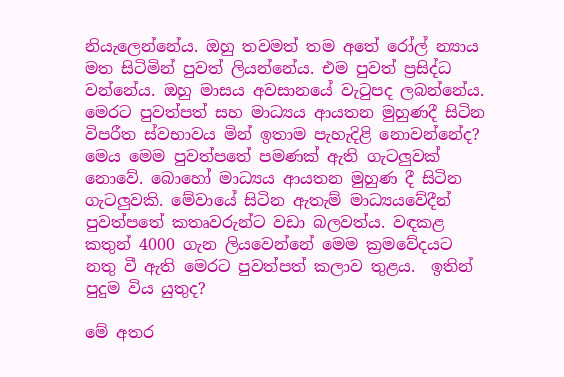නියැලෙන්නේය. ඔහු තවමත් තම අතේ රෝල් න්‍යාය මත සිටිමින් පුවත් ලියන්නේය. එම පුවත් ප්‍රසිද්ධ වන්නේය. ඔහු මාසය අවසානයේ වැටුපද ලබන්නේය.  මෙරට පුවත්පත් සහ මාධ්‍යය ආයතන මුහුණදී සිටින විපරීත ස්වභාවය මින් ඉතාම පැහැදිළි නොවන්නේද? මෙය මෙම පුවත්පතේ පමණක් ඇති ගැටලුවක් නොවේ. බොහෝ මාධ්‍යය ආයතන මුහුණ දී සිටින ගැටලුවකි. මේවායේ සිටින ඇතැම් මාධ්‍යයවේදීන් පුවත්පතේ කතෘවරුන්ට වඩා බලවත්ය. වඳකළ කතුන් 4000 ගැන ලියවෙන්නේ මෙම ක්‍රමවේදයට නතු වී ඇති මෙරට පුවත්පත් කලාව තුළය.  ඉතින් පුදුම විය යුතුද?

මේ අතර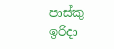පාස්කු ඉරිදා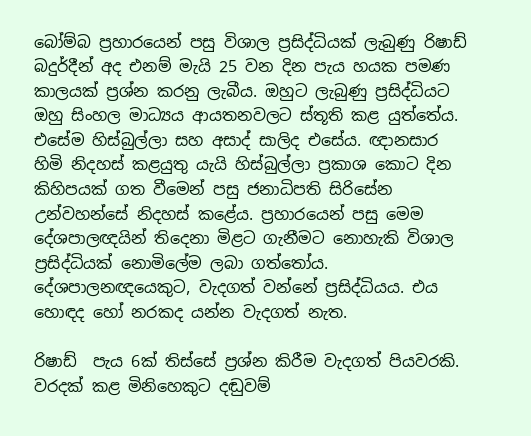බෝම්බ ප්‍රහාරයෙන් පසු විශාල ප්‍රසිද්ධියක් ලැබුණු රිෂාඩ් බදුර්දීන් අද එනම් මැයි 25 වන දින පැය හයක පමණ කාලයක් ප්‍රශ්න කරනු ලැබීය. ඔහුට ලැබුණු ප්‍රසිද්ධියට ඔහු සිංහල මාධ්‍යය ආයතනවලට ස්තූති කළ යුත්තේය. එසේම හිස්බුල්ලා සහ අසාද් සාලිද එසේය. ඥානසාර හිමි නිදහස් කළයුතු යැයි හිස්බුල්ලා ප්‍රකාශ කොට දින කිහිපයක් ගත වීමෙන් පසු ජනාධිපති සිරිසේන උන්වහන්සේ නිදහස් කළේය. ප්‍රහාරයෙන් පසු මෙම දේශපාලඥයින් තිදෙනා මිළට ගැනීමට නොහැකි විශාල ප්‍රසිද්ධියක් නොමිලේම ලබා ගත්තෝය.   දේශපාලනඥයෙකුට, වැදගත් වන්නේ ප්‍රසිද්ධියය. එය හොඳද හෝ නරකද යන්න වැදගත් නැත.

රිෂාඩ්  පැය 6ක් තිස්සේ ප්‍රශ්න කිරීම වැදගත් පියවරකි. වරදක් කළ මිනිහෙකුට දඬුවම්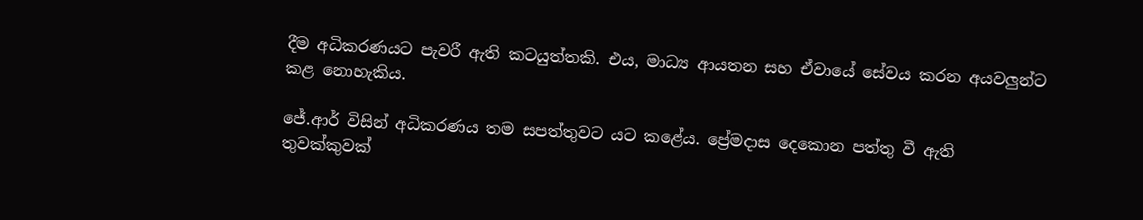දීම අධිකරණයට පැවරී ඇති කටයුත්තකි. එය, මාධ්‍ය ආයතන සහ ඒවායේ සේවය කරන අයවලුන්ට  කළ නොහැකිය.

ජේ.ආර් විසින් අධිකරණය තම සපත්තුවට යට කළේය. ප්‍රේමදාස දෙකොන පත්තු වී ඇති තුවක්කුවක්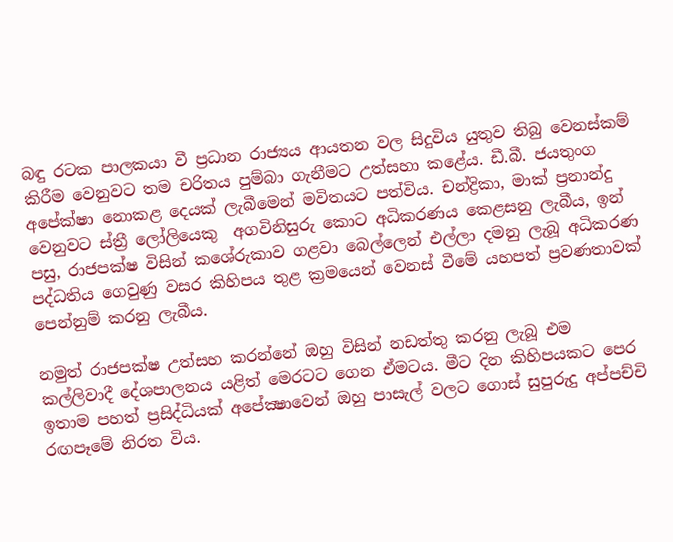බඳු රටක පාලකයා වී ප්‍රධාන රාජ්‍යය ආයතන වල සිදුවිය යුතුව තිබු වෙනස්කම් කිරීම වෙනුවට තම චරිතය පුම්බා ගැනීමට උත්සහා කළේය. ඩී.බී. ජයතුංග අපේක්ෂා නොකළ දෙයක් ලැබීමෙන් මවිතයට පත්විය. චන්ද්‍රිකා, මාක් ප්‍රනාන්දු වෙනුවට ස්ත්‍රී ලෝලියෙකු  අගවිනිසුරු කොට අධිකරණය කෙළසනු ලැබීය, ඉන් පසු, රාජපක්ෂ විසින් කශේරුකාව ගළවා බෙල්ලෙන් එල්ලා දමනු ලැබූ අධිකරණ පද්ධතිය ගෙවුණු වසර කිහිපය තුළ ක්‍රමයෙන් වෙනස් වීමේ යහපත් ප්‍රවණතාවක් පෙන්නුම් කරනු ලැබීය.

නමුත් රාජපක්ෂ උත්සහ කරන්නේ ඔහු විසින් නඩත්තු කරනු ලැබූ එම කල්ලිවාදී දේශපාලනය යළිත් මෙරටට ගෙන ඒමටය. මීට දින කිහිපයකට පෙර ඉතාම පහත් ප්‍රසිද්ධියක් අපේක්‍ෂාවෙන් ඔහු පාසැල් වලට ගොස් සුපුරුදු අප්පච්චි රඟපෑමේ නිරත විය.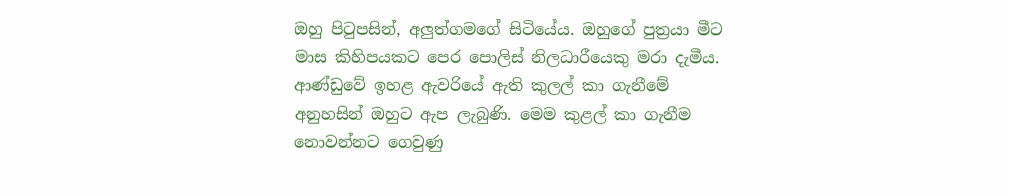ඔහු පිටුපසින්, අලුත්ගමගේ සිටියේය. ඔහුගේ පුත්‍රයා මීට මාස කිහිපයකට පෙර පොලිස් නිලධාරීයෙකු මරා දැමීය. ආණ්ඩුවේ ඉහළ ඇවරියේ ඇති කුලල් කා ගැනීමේ අනුහසින් ඔහුට ඇප ලැබුණි. මෙම කුළල් කා ගැනීම නොවන්නට ගෙවුණු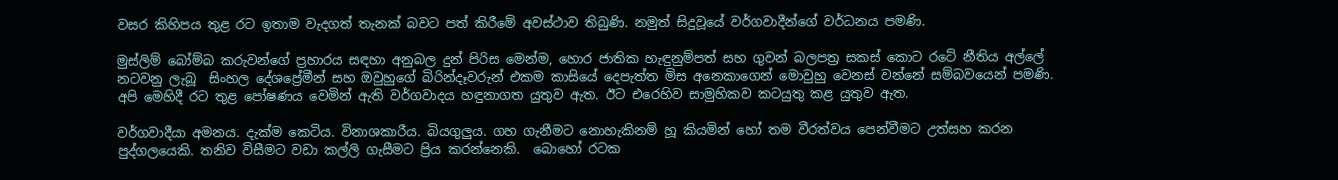වසර කිහිපය තුළ රට ඉතාම වැදගත් තැනක් බවට පත් කිරීමේ අවස්ථාව තිබුණි. නමුත් සිදුවූයේ වර්ගවාදීන්ගේ වර්ධනය පමණි.

මුස්ලිම් බෝම්බ කරුවන්ගේ ප්‍රහාරය සඳහා අනුබල දුන් පිරිස මෙන්ම, හොර ජාතික හැඳුනුම්පත් සහ ගුවන් බලපත්‍ර සකස් කොට රටේ නීතිය අල්ලේ නටවනු ලැබූ  සිංහල දේශප්‍රේමීන් සහ ඔවුහුගේ බිරින්දෑවරුන් එකම කාසියේ දෙපැත්ත මිස අනෙකාගෙන් මොවුහු වෙනස් වන්නේ සම්බවයෙන් පමණි. අපි මෙහිදී රට තුළ පෝෂණය වෙමින් ඇති වර්ගවාදය හඳුනාගත යුතුව ඇත. ඊට එරෙහිව සාමුහිකව කටයුතු කළ යුතුව ඇත.

වර්ගවාදීයා අමනය. දැක්ම කෙටිය. විනාශකාරීය. බියගුලුය. ගහ ගැනීමට නොහැකිනම් හූ කියමින් හෝ තම වීරත්වය පෙන්වීමට උත්සහ කරන පුද්ගලයෙකි. තනිව විසීමට වඩා කල්ලි ගැසීමට ප්‍රිය කරන්නෙකි.  බොහෝ රටක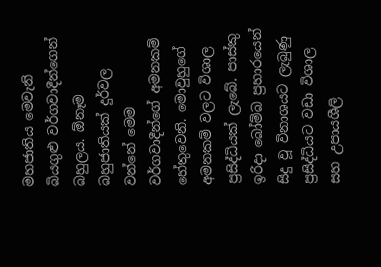මහජාතිය මෙවැනි බියගුළු වර්ගවාදීන්ගෙන් බහුලය. ඕනෑම බහුජාතියක් දුර්වල වන්නේ මෙම වර්ගවාදීන්ගේ අමනකම් හේතුවෙනි. මොවුහුගේ අමනකම් වලට විශාල ප්‍රසිද්ධියක් ලැබේ. පාස්කු ඉරිදා බෝම්බ ප්‍රහාරයෙන් සිදු වූ විනාශයට ලැබුණු ප්‍රසිද්ධියට වඩා විශාල සහ උපායශීලි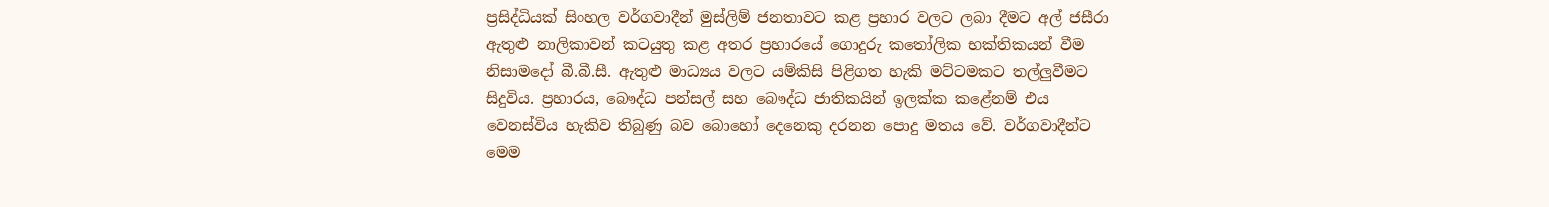ප්‍රසිද්ධියක් සිංහල වර්ගවාදීන් මුස්ලිම් ජනතාවට කළ ප්‍රහාර වලට ලබා දීමට අල් ජසීරා ඇතුළු නාලිකාවන් කටයුතු කළ අතර ප්‍රහාරයේ ගොදුරු කතෝලික භක්තිකයන් වීම නිසාමදෝ බී.බී.සී. ඇතුළු මාධ්‍යය වලට යම්කිසි පිළිගත හැකි මට්ටමකට තල්ලුවීමට සිදුවිය. ප්‍රහාරය, බෞද්ධ පන්සල් සහ බෞද්ධ ජාතිකයින් ඉලක්ක කළේනම් එය වෙනස්විය හැකිව තිබුණු බව බොහෝ දෙනෙකු දරනන පොදු මතය වේ. වර්ගවාදීන්ට මෙම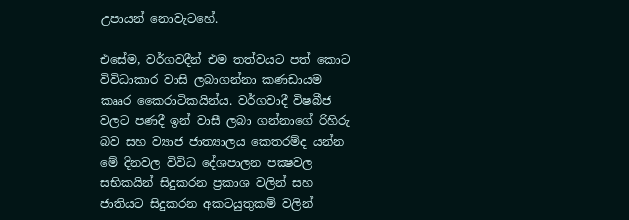උපායන් නොවැටහේ.

එසේම, වර්ගවදීන් එම තත්වයට පත් කොට විවිධාකාර වාසි ලබාගන්නා කණඩායම කෲර කෛරාටිකයින්ය. වර්ගවාදී විෂබීජ වලට පණදී ඉන් වාසී ලබා ගන්නාගේ රිහිරු බව සහ ව්‍යාජ ජාත්‍යාලය කෙතරම්ද යන්න මේ දිනවල විවිධ දේශපාලන පක්‍ෂවල සභිකයින් සිදුකරන ප්‍රකාශ වලින් සහ ජාතියට සිදුකරන අකටයුතුකම් වලින්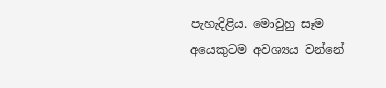පැහැදිළිය. මොවුහු සෑම අයෙකුටම අවශ්‍යය වන්නේ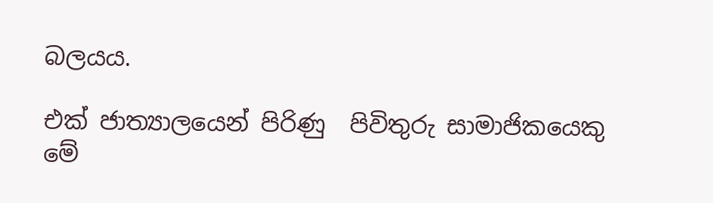බලයය.

එක් ජාත්‍යාලයෙන් පිරිණු  පිවිතුරු සාමාජිකයෙකු මේ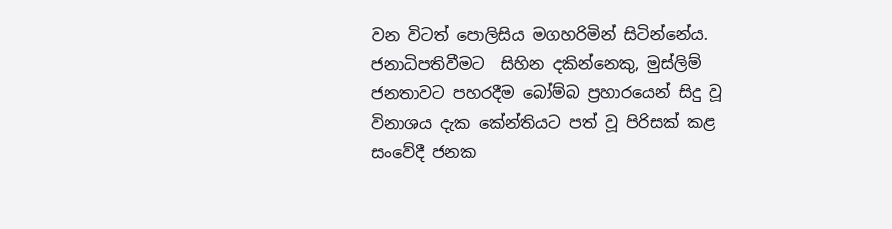වන විටත් පොලිසිය මගහරිමින් සිටින්නේය. ජනාධිපතිවීමට  සිහින දකින්නෙකු, මුස්ලිම් ජනතාවට පහරදීම බෝම්බ ප්‍රහාරයෙන් සිදු වූ විනාශය දැක කේන්තියට පත් වූ පිරිසක් කළ සංවේදී ජනක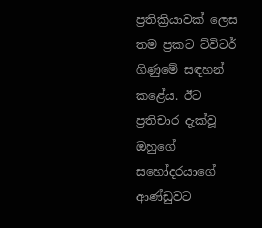ප්‍රතික්‍රියාවක් ලෙස තම ප්‍රකට ට්විටර් ගිණුමේ සඳහන් කළේය. ඊට ප්‍රතිචාර දැක්වූ ඔහුගේ සහෝදරයාගේ ආණ්ඩුවට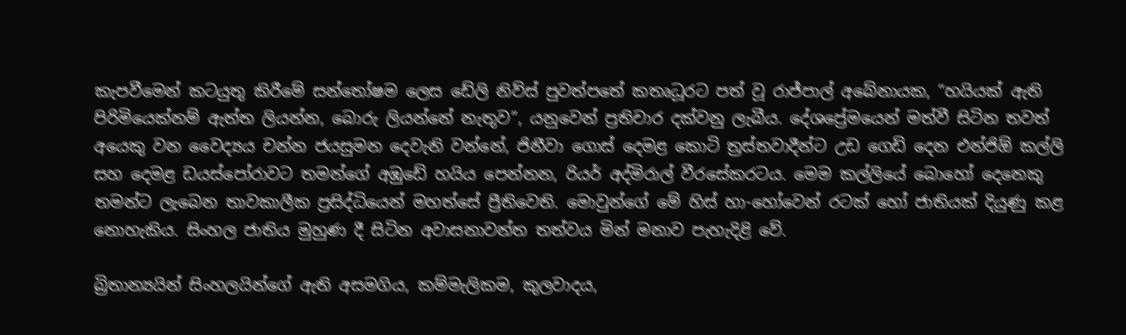කැපවීමෙන් කටයුතු කිරීමේ සන්තෝෂම ලෙස ඩේලි නිව්ස් පුවත්පතේ කතෘධූරට පත් වූ රාජ්පාල් අබේනායක, “හයියක් ඇති පිරිමියෙක්නම් ඇත්ත ලියන්න, බොරු ලියන්නේ නැතුව”, යනුවෙන් ප්‍රතිචාර දක්වනු ලැබීය. දේශප්‍රේමයෙන් මත්වී සිටින තවත් අයෙකු වන වෛද්‍යය චන්න ජයසුමන දෙවැනි වන්නේ, ජිනීවා ගොස් දෙමළ කොටි ත්‍රස්තවාදීන්ට උඩ ගෙඩි දෙන එන්ජිඕ කල්ලි සහ දෙමළ ඩයස්පෝරාවට තමන්ගේ අඹුඩේ හයිය පෙන්නන, රියර් අද්මිරාල් වීරසේකරටය. මෙම කල්ලියේ බොහෝ දෙනෙකු තමන්ට ලැබෙන තාවකාලීක ප්‍රසිද්ධියෙන් මහත්සේ ප්‍රීතිවෙති. මොවුන්ගේ මේ හිස් හා-හෝවෙන් රටක් හෝ ජාතියක් දියුණු කළ නොහැකිය. සිංහල ජාතිය මුහුණ දී සිටින අවාසනාවන්ත තත්වය මින් මනාව පැහැදිළි වේ.

බ්‍රිතාන්‍යයින් සිංහලයින්ගේ ඇති අසමගිය, කම්මැලිකම, කුලවාදය,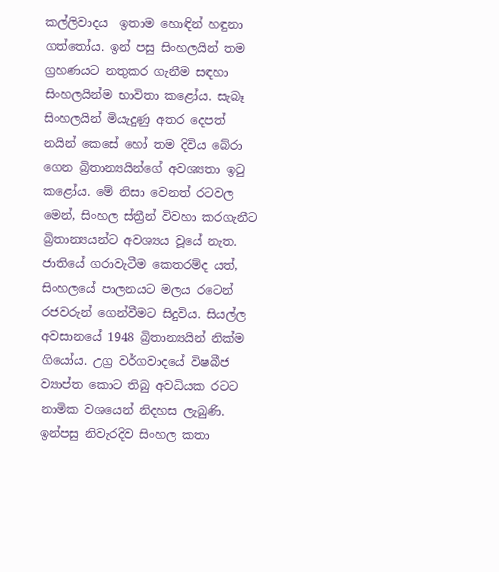කල්ලිවාදය  ඉතාම හොඳින් හඳුනා ගත්තෝය. ඉන් පසු සිංහලයින් තම ග්‍රහණයට නතුකර ගැනීම සඳහා සිංහලයින්ම භාවිතා කළෝය. සැබෑ සිංහලයින් මියැදුණු අතර දෙපත් නයින් කෙසේ හෝ තම දිවිය බේරා ගෙන බ්‍රිතාන්‍යයින්ගේ අවශ්‍යතා ඉටු කළෝය. මේ නිසා වෙනත් රටවල මෙන්, සිංහල ස්ත්‍රීන් විවහා කරගැනීට බ්‍රිතාන්‍යයන්ට අවශ්‍යය වූයේ නැත. ජාතියේ ගරාවැටීම කෙතරම්ද යත්, සිංහලයේ පාලනයට මලය රටෙන් රජවරුන් ගෙන්වීමට සිදුවිය. සියල්ල අවසානයේ 1948 බ්‍රිතාන්‍යයින් නික්ම ගියෝය. උග්‍ර වර්ගවාදයේ විෂබීජ ව්‍යාප්ත කොට තිබු අවධියක රටට නාමික වශයෙන් නිදහස ලැබුණි. ඉන්පසු නිවැරදිව සිංහල කතා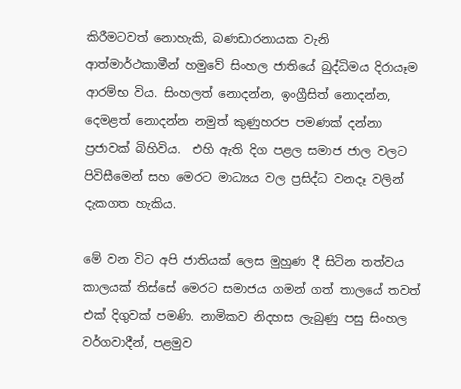කිරීමටවත් නොහැකි, බණඩාරනායක වැනි ආත්මාර්ථකාමීන් හමුවේ සිංහල ජාතියේ බුද්ධිමය දිරායෑම ආරම්භ විය. සිංහලත් නොදන්න, ඉංග්‍රීසිත් නොදන්න, දෙමළත් නොදන්න නමුත් කුණුහරප පමණක් දන්නා ප්‍රජාවක් බිහිවිය.  එහි ඇති දිග පළල සමාජ ජාල වලට පිවිසීමෙන් සහ මෙරට මාධ්‍යය වල ප්‍රසිද්ධ වනදෑ වලින් දැකගත හැකිය.

මේ වන විට අපි ජාතියක් ලෙස මුහුණ දී සිටින තත්වය කාලයක් තිස්සේ මෙරට සමාජය ගමන් ගත් තාලයේ තවත් එක් දිගුවක් පමණි. නාමිකව නිදහස ලැබුණු පසු සිංහල වර්ගවාදීන්, පළමුව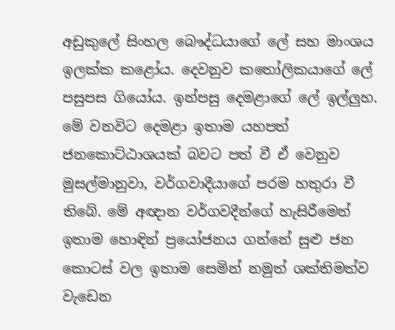අඩුකුලේ සිංහල බෞද්ධයාගේ ලේ සහ මාංශය ඉලක්ක කළෝය. දෙවනුව කතෝලිකයාගේ ලේ පසුපස ගියෝය. ඉන්පසු දෙමළාගේ ලේ ඉල්ලුහ. මේ වනවිට දෙමළා ඉතාම යහපත් ජනකොට්ඨාශයක් බවට පත් වී ඒ වෙනුව මුසල්මානුවා, වර්ගවාදීයාගේ පරම හතුරා වී තිබේ. මේ අඥාන වර්ගවදීන්ගේ හැසිරීමෙන් ඉතාම හොඳින් ප්‍රයෝජනය ගන්නේ සුළු ජන කොටස් වල ඉතාම සෙමින් නමුත් ශක්තිමත්ව වැඩෙන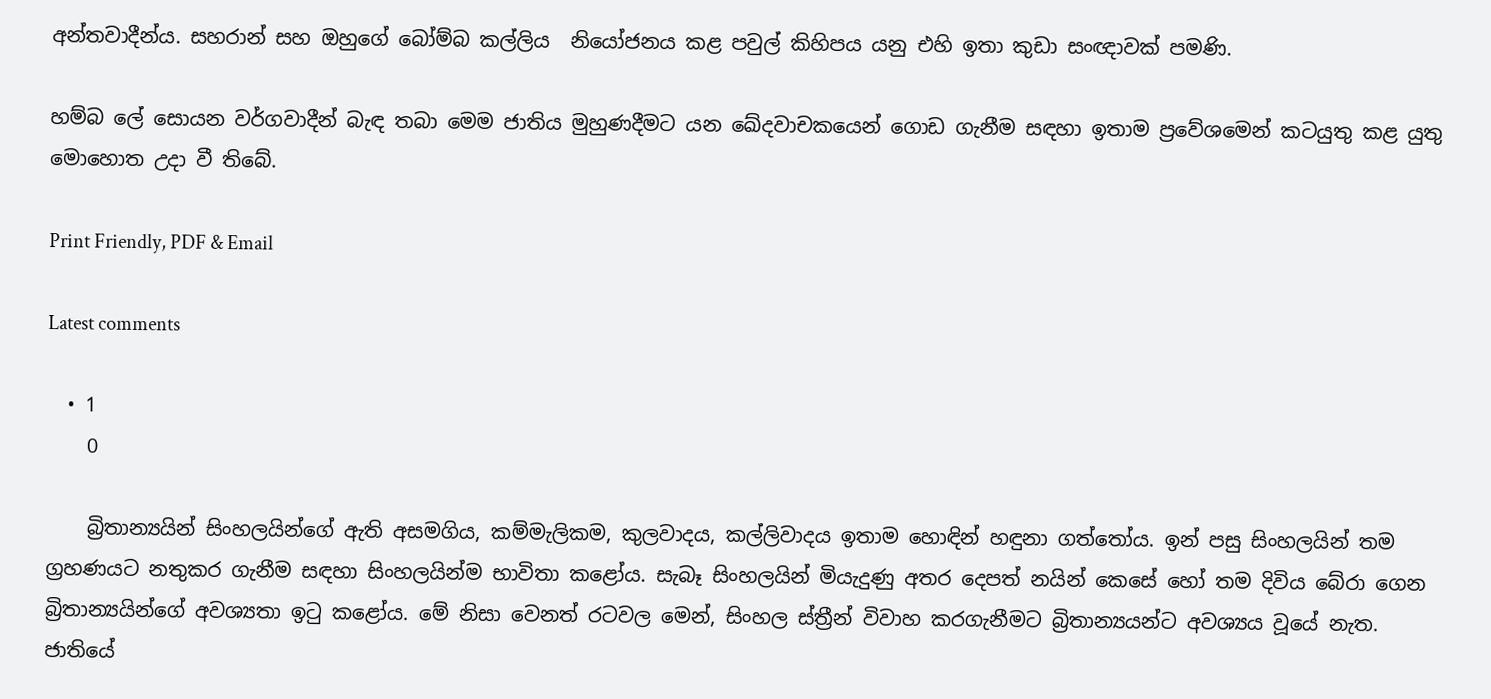අන්තවාදීන්ය. සහරාන් සහ ඔහුගේ බෝම්බ කල්ලිය  නියෝජනය කළ පවුල් කිහිපය යනු එහි ඉතා කුඩා සංඥාවක් පමණි.

හම්බ ලේ සොයන වර්ගවාදීන් බැඳ තබා මෙම ජාතිය මුහුණදීමට යන ඛේදවාචකයෙන් ගොඩ ගැනීම සඳහා ඉතාම ප්‍රවේශමෙන් කටයුතු කළ යුතු මොහොත උදා වී තිබේ.

Print Friendly, PDF & Email

Latest comments

  • 1
    0

    බ්‍රිතාන්‍යයින් සිංහලයින්ගේ ඇති අසමගිය, කම්මැලිකම, කුලවාදය, කල්ලිවාදය ඉතාම හොඳින් හඳුනා ගත්තෝය. ඉන් පසු සිංහලයින් තම ග්‍රහණයට නතුකර ගැනීම සඳහා සිංහලයින්ම භාවිතා කළෝය. සැබෑ සිංහලයින් මියැදුණු අතර දෙපත් නයින් කෙසේ හෝ තම දිවිය බේරා ගෙන බ්‍රිතාන්‍යයින්ගේ අවශ්‍යතා ඉටු කළෝය. මේ නිසා වෙනත් රටවල මෙන්, සිංහල ස්ත්‍රීන් විවාහ කරගැනීමට බ්‍රිතාන්‍යයන්ට අවශ්‍යය වූයේ නැත. ජාතියේ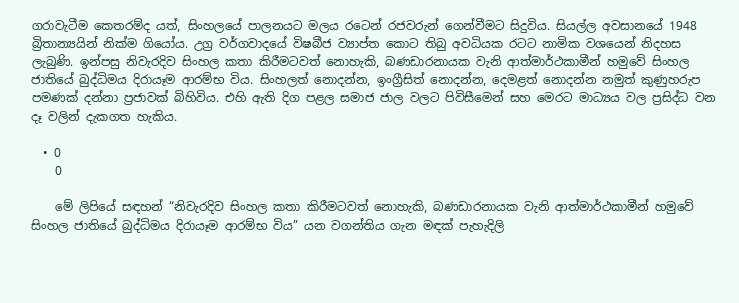ගරාවැටීම කෙතරම්ද යත්, සිංහලයේ පාලනයට මලය රටෙන් රජවරුන් ගෙන්වීමට සිදුවිය. සියල්ල අවසානයේ 1948 බ්‍රිතාන්‍යයින් නික්ම ගියෝය. උග්‍ර වර්ගවාදයේ විෂබීජ ව්‍යාප්ත කොට තිබු අවධියක රටට නාමික වශයෙන් නිදහස ලැබුණි. ඉන්පසු නිවැරදිව සිංහල කතා කිරීමටවත් නොහැකි, බණඩාරනායක වැනි ආත්මාර්ථකාමීන් හමුවේ සිංහල ජාතියේ බුද්ධිමය දිරායෑම ආරම්භ විය. සිංහලත් නොදන්න, ඉංග්‍රීසිත් නොදන්න, දෙමළත් නොදන්න නමුත් කුණුහරුප පමණක් දන්නා ප්‍රජාවක් බිහිවිය. එහි ඇති දිග පළල සමාජ ජාල වලට පිවිසීමෙන් සහ මෙරට මාධ්‍යය වල ප්‍රසිද්ධ වන දෑ වලින් දැකගත හැකිය.

  • 0
    0

    මේ ලිපියේ සඳහන් “නිවැරදිව සිංහල කතා කිරීමටවත් නොහැකි, බණඩාරනායක වැනි ආත්මාර්ථකාමීන් හමුවේ සිංහල ජාතියේ බුද්ධිමය දිරායෑම ආරම්භ විය” යන වගන්තිය ගැන මඳක් පැහැදිලි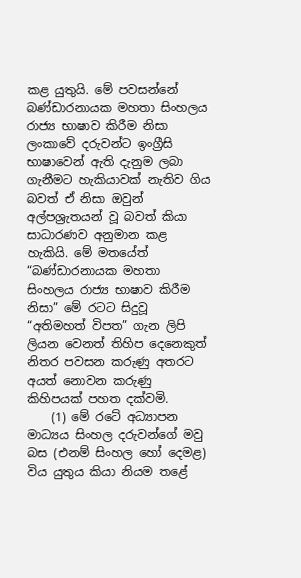කළ යුතුයි. මේ පවසන්නේ බණ්ඩාරනායක මහතා සිංහලය රාජ්‍ය භාෂාව කිරීම නිසා ලංකාවේ දරුවන්ට ඉංග්‍රීසි භාෂාවෙන් ඇති දැනුම ලබා ගැනීමට හැකියාවක් නැතිව ගිය බවත් ඒ නිසා ඔවුන් අල්පශ්‍රැතයන් වූ බවත් කියා සාධාරණව අනුමාන කළ හැකියි. මේ මතයේත් “බණ්ඩාරනායක මහතා සිංහලය රාජ්‍ය භාෂාව කිරීම නිසා” මේ රටට සිදුවූ “අතිමහත් විපත” ගැන ලිපි ලියන වෙනත් තිහිප දෙනෙකුත් නිතර පවසන කරුණු අතරට අයත් නොවන කරුණු කිහිපයක් පහත දක්වමි.
    (1) මේ රටේ අධ්‍යාපන මාධ්‍යය සිංහල දරුවන්ගේ මවු බස (එනම් සිංහල හෝ දෙමළ) විය යුතුය කියා නියම තළේ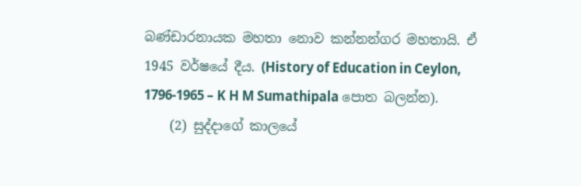බණ්ඩාරනායක මහතා නොව කන්නන්ගර මහතායි. ඒ 1945 වර්ෂයේ දීය. (History of Education in Ceylon, 1796-1965 – K H M Sumathipala පොත බලන්න).
    (2) සුද්දාගේ කාලයේ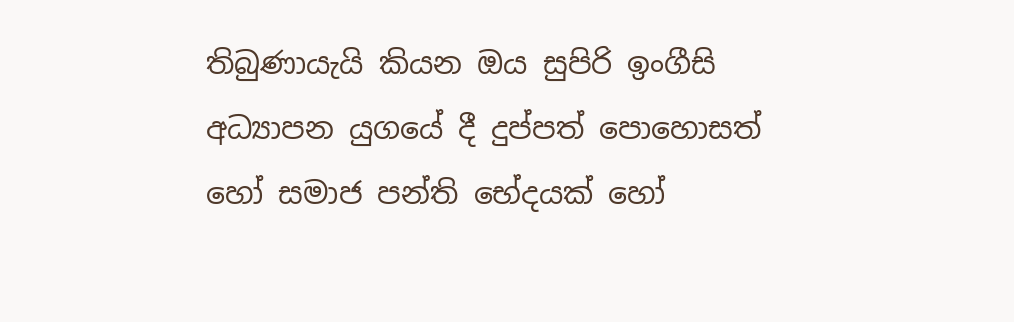තිබුණායැයි කියන ඔය සුපිරි ඉංගීසි අධ්‍යාපන යුගයේ දී දුප්පත් පොහොසත් හෝ සමාජ පන්ති භේදයක් හෝ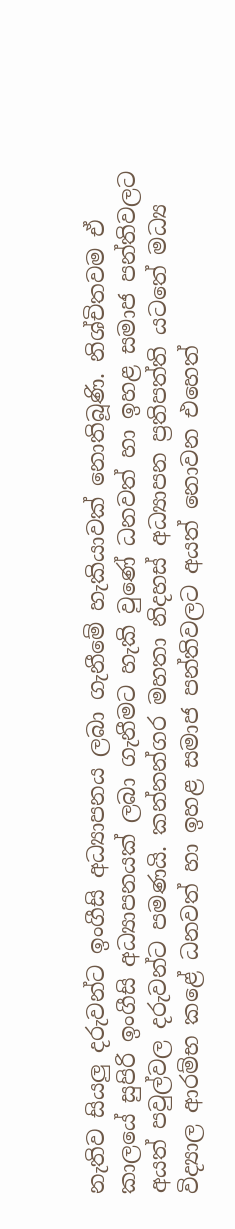නැතිව සියලු දරුවන්ට ඉංගීසි අධ්‍යාපනය ලබා ගැනීමේ හැකියාවක් නොතිබූණි. නිශ්චිතවම ඒ කාලයේ සුපිරි ඉංගීසි අධ්‍යාපනයක් ලබා ගැනීමට හැකි වුණේ ධනවත් හා ඉහළ සමාජ පන්තිවලට අයත් පවුල්වල දරුවන්ට පමණයි. කන්නන්ගර මහතා නිදහස් අධ්‍යාපන ප්‍රතිපත්ති යටතේ මධ්‍ය විද්‍යාල ආරම්භ කළේ ධනවත් හා ඉහළ සමාජ පන්තිවලට අයත් නොවන එහෙත්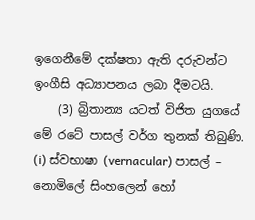ඉගෙනීමේ දක්ෂතා ඇති දරුවන්ට ඉංගීසි අධ්‍යාපනය ලබා දීමටයි.
    (3) බ්‍රිතාන්‍ය යටත් විජිත යුගයේ මේ රටේ පාසල් වර්ග තුනක් තිබුණි. (i) ස්වභාෂා (vernacular) පාසල් – නොමිලේ සිංහලෙන් හෝ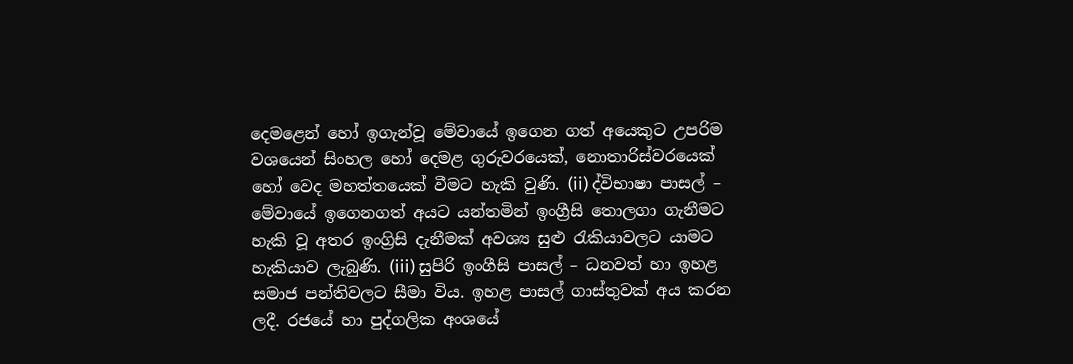දෙමළෙන් හෝ ඉගැන්වූ මේවායේ ඉගෙන ගත් අයෙකුට උපරිම වශයෙන් සිංහල හෝ දෙමළ ගුරුවරයෙක්, නොතාරිස්වරයෙක් හෝ වෙද මහත්තයෙක් වීමට හැකි වුණි. (ii) ද්විභාෂා පාසල් – මේවායේ ඉගෙනගත් අයට යන්තමින් ඉංග්‍රීසි තොලගා ගැනීමට හැකි වූ අතර ඉංග්‍රිසි දැනීමක් අවශ්‍ය සුළු රැකියාවලට යාමට හැකියාව ලැබුණි. (iii) සුපිරි ඉංගීසි පාසල් – ධනවත් හා ඉහළ සමාජ පන්තිවලට සීමා විය. ඉහළ පාසල් ගාස්තුවක් අය කරන ලදී. රජයේ හා පුද්ගලික අංශයේ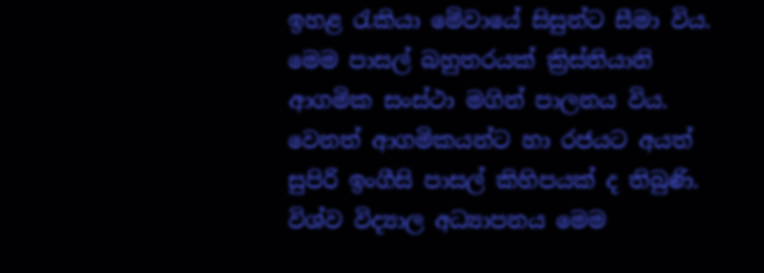ඉහළ රැකියා මේවායේ සිසුන්ට සීමා විය. මෙම පාසල් බහුතරයක් ක්‍රිස්තියානි ආගමික සංස්ථා මගින් පාලනය විය. වෙනත් ආගමිකයන්ට හා රජයට අයත් සුපිරි ඉංගීසි පාසල් කිහිපයක් ද තිබුණි. විශ්ව විද්‍යාල අධ්‍යාපනය මෙම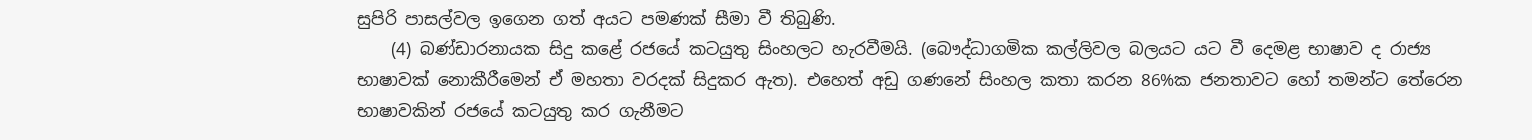සුපිරි පාසල්වල ඉගෙන ගත් අයට පමණක් සීමා වී තිබුණි.
    (4) බණ්ඩාරනායක සිදු කළේ රජයේ කටයුතු සිංහලට හැරවීමයි. (බෞද්ධාගමික කල්ලිවල බලයට යට වී දෙමළ භාෂාව ද රාජ්‍ය භාෂාවක් නොකීරීමෙන් ඒ මහතා වරදක් සිදුකර ඇත). එහෙත් අඩු ගණනේ සිංහල කතා කරන 86%ක ජනතාවට හෝ තමන්ට තේරෙන භාෂාවකින් රජයේ කටයුතු කර ගැනීමට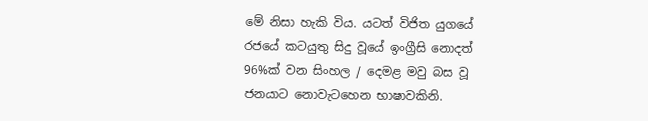මේ නිසා හැකි විය. යටත් විජිත යුගයේ රජයේ කටයුතු සිදු වූයේ ඉංග්‍රීසි නොදත් 96%ක් වන සිංහල / දෙමළ මවු බස වූ ජනයාට නොවැටහෙන භාෂාවකිනි.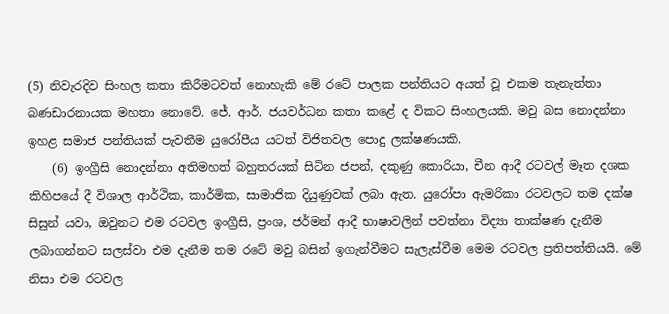(5) නිවැරදිව සිංහල කතා කිරීමටවත් නොහැකි මේ රටේ පාලක පන්තියට අයත් වූ එකම තැනැත්තා බණඩාරනායක මහතා නොවේ. ජේ. ආර්. ජයවර්ධන කතා කළේ ද විකට සිංහලයකි. මවු බස නොදන්නා ඉහළ සමාජ පන්තියක් පැවතීම යුරෝපීය යටත් විජිතවල පොදු ලක්ෂණයකි.
    (6) ඉංග්‍රීසි නොදන්නා අතිමහත් බහුතරයක් සිටින ජපන්, දකුණු කොරියා, චීන ආදී රටවල් මෑත දශක කිහිපයේ දී විශාල ආර්ථික, කාර්මික, සාමාජික දියුණුවක් ලබා ඇත. යුරෝපා ඇමරිකා රටවලට තම දක්ෂ සිසුන් යවා, ඔවුනට එම රටවල ඉංග්‍රීසි, ප්‍රංශ, ජර්මන් ආදී භාෂාවලින් පවත්නා විද්‍යා තාක්ෂණ දැනීම ලබාගන්නට සලස්වා එම දැනීම තම රටේ මවු බසින් ඉගැන්වීමට සැලැස්වීම මෙම රටවල ප්‍රතිපත්තියයි. මේ නිසා එම රටවල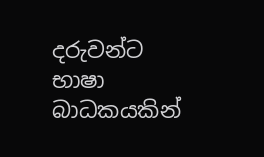දරුවන්ට භාෂා බාධකයකින්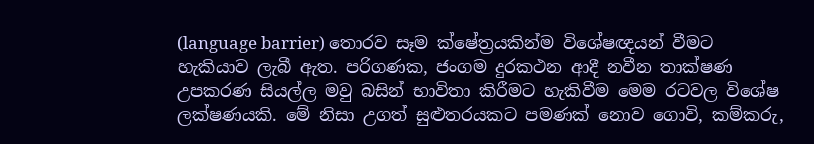(language barrier) තොරව සෑම ක්ෂේත්‍රයකින්ම විශේෂඥයන් වීමට හැකියාව ලැබී ඇත. පරිගණක, ජංගම දුරකථන ආදී නවීන තාක්ෂණ උපකරණ සියල්ල මවු බසින් භාවිතා කිරීමට හැකිවීම මෙම රටවල විශේෂ ලක්ෂණයකි. මේ නිසා උගත් සුළුතරයකට පමණක් නොව ගොවි, කම්කරු,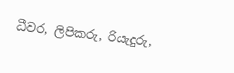ධීවර, ලිපිකරු, රියැදුරු,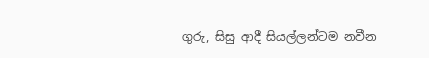ගුරු, සිසු ආදී සියල්ලන්ටම නවීන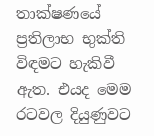තාක්ෂණයේ ප්‍රතිලාභ භුක්ති විඳමට හැකිවී ඇත. එයද මෙම රටවල දියුණුවට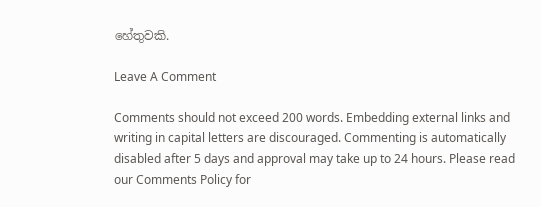හේතුවකි.

Leave A Comment

Comments should not exceed 200 words. Embedding external links and writing in capital letters are discouraged. Commenting is automatically disabled after 5 days and approval may take up to 24 hours. Please read our Comments Policy for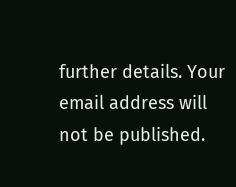further details. Your email address will not be published.